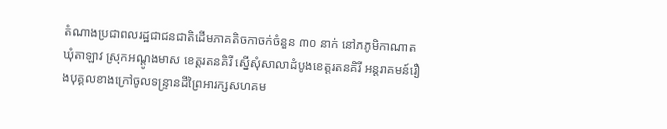តំណាងប្រជាពលរដ្ឋជាជនជាតិដើមភាគតិចកាចក់ចំនួន ៣០ នាក់ នៅភភូមិកាណាត ឃុំតាឡាវ ស្រុកអណ្ដូងមាស ខេត្តរតនគិរី ស្នើសុំសាលាដំបូងខេត្តរតនគិរី អន្តរាគមន៍រឿងបុគ្គលខាងក្រៅចូលទន្ទ្រានដីព្រៃអារក្សសហគម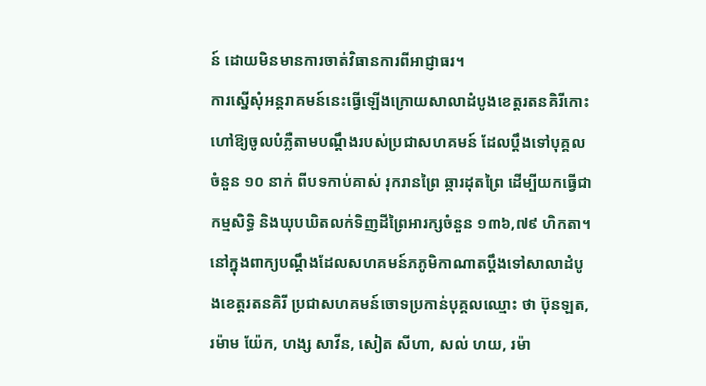ន៍ ដោយមិនមានការចាត់វិធានការពីអាជ្ញាធរ។
ការស្នើសុំអន្តរាគមន៍នេះធ្វើឡើងក្រោយសាលាដំបូងខេត្តរតនគិរីកោះហៅឱ្យចូលបំភ្លឺតាមបណ្ដឹងរបស់ប្រជាសហគមន៍ ដែលប្ដឹងទៅបុគ្គលចំនួន ១០ នាក់ ពីបទកាប់គាស់ រុករានព្រៃ ឆ្ការដុតព្រៃ ដើម្បីយកធ្វើជាកម្មសិទ្ធិ និងឃុបឃិតលក់ទិញដីព្រៃអារក្សចំនួន ១៣៦,៧៩ ហិកតា។
នៅក្នុងពាក្យបណ្ដឹងដែលសហគមន៍ភភូមិកាណាតប្ដឹងទៅសាលាដំបូងខេត្តរតនគិរី ប្រជាសហគមន៍ចោទប្រកាន់បុគ្គលឈ្មោះ ថា ប៊ុនឡត, រម៉ាម យ៉ែក, ហង្ស សាវីន, សៀត សីហា, សល់ ហយ, រម៉ា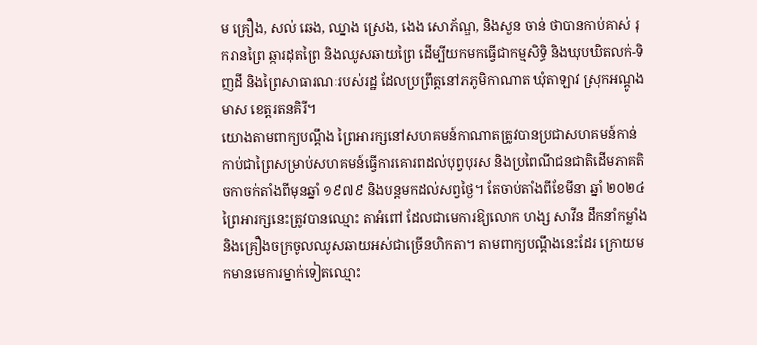ម គ្រឿង, សល់ ឆេង, ឈ្នាង ស្រេង, ងេង សោភ័ណ្ឌ, និងសួន ចាន់ ថាបានកាប់គាស់ រុករានព្រៃ ឆ្ការដុតព្រៃ និងឈូសឆាយព្រៃ ដើម្បីយកមកធ្វើជាកម្មសិទ្ធិ និងឃុបឃិតលក់-ទិញដី និងព្រៃសាធារណៈរបស់រដ្ឋ ដែលប្រព្រឹត្តនៅភភូមិកាណាត ឃុំតាឡាវ ស្រុកអណ្តូងមាស ខេត្តរតនគិរី។
យោងតាមពាក្យបណ្ដឹង ព្រៃអារក្សនៅសហគមន៍កាណាតត្រូវបានប្រជាសហគមន៍កាន់កាប់ជាព្រៃសម្រាប់សហគមន៍ធ្វើការគោរពដល់បុព្វបុរស និងប្រពៃណីជនជាតិដើមភាគតិចកាចក់តាំងពីមុនឆ្នាំ ១៩៧៩ និងបន្តមកដល់សព្វថ្ងៃ។ តែចាប់តាំងពីខែមីនា ឆ្នាំ ២០២៤ ព្រៃអារក្សនេះត្រូវបានឈ្មោះ តាអំពៅ ដែលជាមេការឱ្យលោក ហង្ស សាវីន ដឹកនាំកម្លាំង និងគ្រឿងចក្រចូលឈូសឆាយអស់ជាច្រើនហិកតា។ តាមពាក្យបណ្ដឹងនេះដែរ ក្រោយមកមានមេការម្នាក់ទៀតឈ្មោះ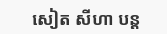សៀត សីហា បន្ត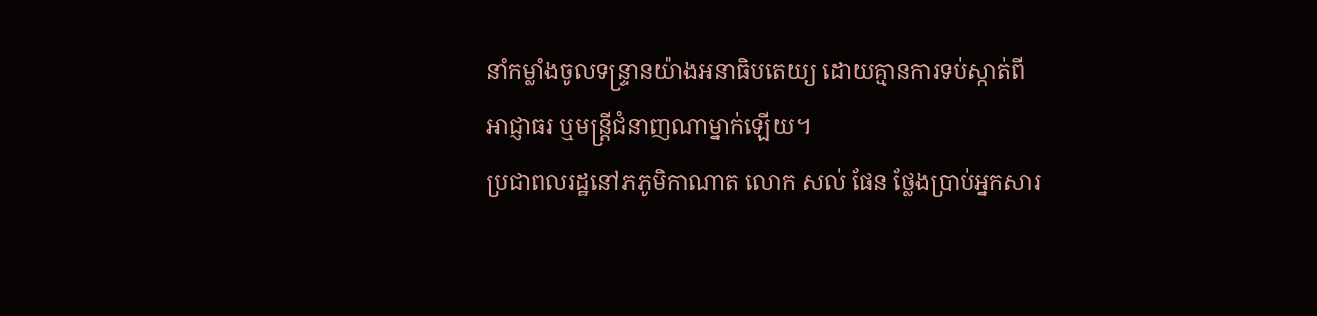នាំកម្លាំងចូលទន្ទ្រានយ៉ាងអនាធិបតេយ្យ ដោយគ្មានការទប់ស្កាត់ពីអាជ្ញាធរ ឬមន្ត្រីជំនាញណាម្នាក់ឡើយ។
ប្រជាពលរដ្ឋនៅភភូមិកាណាត លោក សល់ ផែន ថ្លែងប្រាប់អ្នកសារ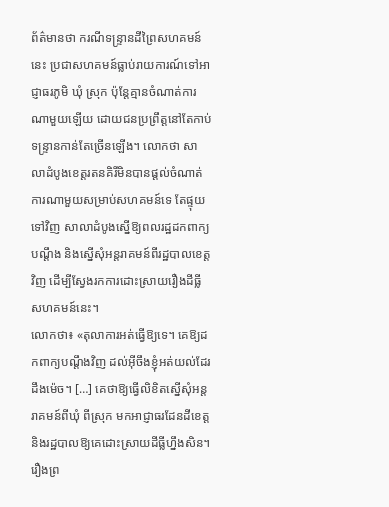ព័ត៌មានថា ករណីទន្ទ្រានដីព្រៃសហគមន៍នេះ ប្រជាសហគមន៍ធ្លាប់រាយការណ៍ទៅអាជ្ញាធរភូមិ ឃុំ ស្រុក ប៉ុន្តែគ្មានចំណាត់ការណាមួយឡើយ ដោយជនប្រព្រឹត្តនៅតែកាប់ទន្ទ្រានកាន់តែច្រើនឡើង។ លោកថា សាលាដំបូងខេត្តរតនគិរីមិនបានផ្ដល់ចំណាត់ការណាមួយសម្រាប់សហគមន៍ទេ តែផ្ទុយទៅវិញ សាលាដំបូងស្នើឱ្យពលរដ្ឋដកពាក្យបណ្ដឹង និងស្នើសុំអន្តរាគមន៍ពីរដ្ឋបាលខេត្តវិញ ដើម្បីស្វែងរកការដោះស្រាយរឿងដីធ្លីសហគមន៍នេះ។
លោកថា៖ «តុលាការអត់ធ្វើឱ្យទេ។ គេឱ្យដកពាក្យបណ្ដឹងវិញ ដល់អ៊ីចឹងខ្ញុំអត់យល់ដែរដឹងម៉េច។ […] គេថាឱ្យធ្វើលិខិតស្នើសុំអន្តរាគមន៍ពីឃុំ ពីស្រុក មកអាជ្ញាធរដែនដីខេត្ត និងរដ្ឋបាលឱ្យគេដោះស្រាយដីធ្លីហ្នឹងសិន។ រឿងព្រ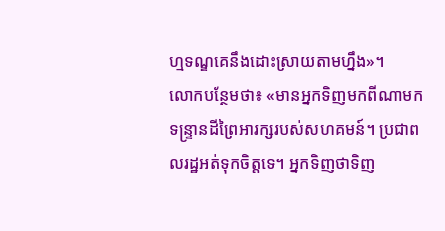ហ្មទណ្ឌគេនឹងដោះស្រាយតាមហ្នឹង»។
លោកបន្ថែមថា៖ «មានអ្នកទិញមកពីណាមកទន្ទ្រានដីព្រៃអារក្សរបស់សហគមន៍។ ប្រជាពលរដ្ឋអត់ទុកចិត្តទេ។ អ្នកទិញថាទិញ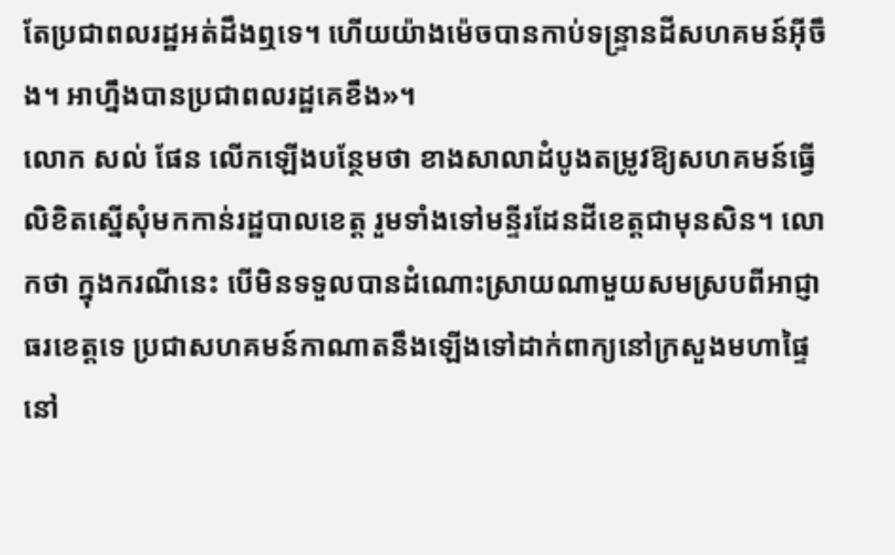តែប្រជាពលរដ្ឋអត់ដឹងឮទេ។ ហើយយ៉ាងម៉េចបានកាប់ទន្ទ្រានដីសហគមន៍អ៊ីចឹង។ អាហ្នឹងបានប្រជាពលរដ្ឋគេខឹង»។
លោក សល់ ផែន លើកឡើងបន្ថែមថា ខាងសាលាដំបូងតម្រូវឱ្យសហគមន៍ធ្វើលិខិតស្នើសុំមកកាន់រដ្ឋបាលខេត្ត រួមទាំងទៅមន្ទីរដែនដីខេត្តជាមុនសិន។ លោកថា ក្នុងករណីនេះ បើមិនទទួលបានដំណោះស្រាយណាមួយសមស្របពីអាជ្ញាធរខេត្តទេ ប្រជាសហគមន៍កាណាតនឹងឡើងទៅដាក់ពាក្យនៅក្រសួងមហាផ្ទៃ នៅ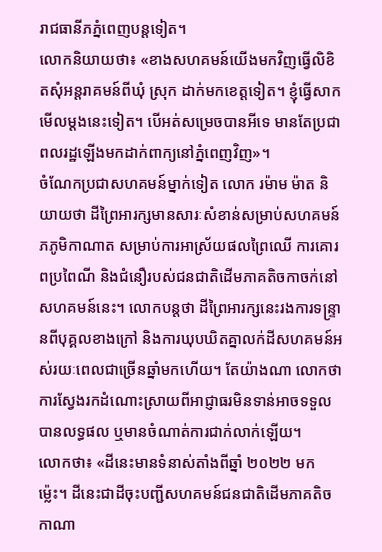រាជធានីភភ្នំពេញបន្តទៀត។
លោកនិយាយថា៖ «ខាងសហគមន៍យើងមកវិញធ្វើលិខិតសុំអន្តរាគមន៍ពីឃុំ ស្រុក ដាក់មកខេត្តទៀត។ ខ្ញុំធ្វើសាកមើលម្ដងនេះទៀត។ បើអត់សម្រេចបានអីទេ មានតែប្រជាពលរដ្ឋឡើងមកដាក់ពាក្យនៅភ្នំពេញវិញ»។
ចំណែកប្រជាសហគមន៍ម្នាក់ទៀត លោក រម៉ាម ម៉ាត និយាយថា ដីព្រៃអារក្សមានសារៈសំខាន់សម្រាប់សហគមន៍ភភូមិកាណាត សម្រាប់ការអាស្រ័យផលព្រៃឈើ ការគោរពប្រពៃណី និងជំនឿរបស់ជនជាតិដើមភាគតិចកាចក់នៅសហគមន៍នេះ។ លោកបន្តថា ដីព្រៃអារក្សនេះរងការទន្ទ្រានពីបុគ្គលខាងក្រៅ និងការឃុបឃិតគ្នាលក់ដីសហគមន៍អស់រយៈពេលជាច្រើនឆ្នាំមកហើយ។ តែយ៉ាងណា លោកថា ការស្វែងរកដំណោះស្រាយពីអាជ្ញាធរមិនទាន់អាចទទួលបានលទ្ធផល ឬមានចំណាត់ការជាក់លាក់ឡើយ។
លោកថា៖ «ដីនេះមានទំនាស់តាំងពីឆ្នាំ ២០២២ មកម្ល៉េះ។ ដីនេះជាដីចុះបញ្ជីសហគមន៍ជនជាតិដើមភាគតិចកាណា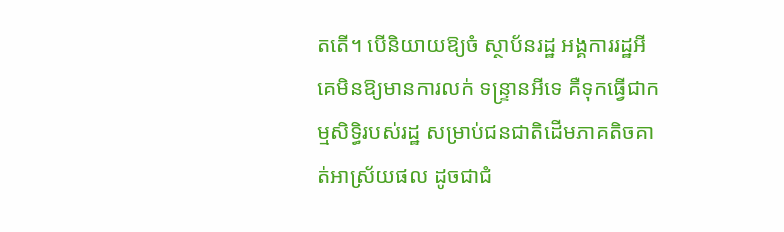តតើ។ បើនិយាយឱ្យចំ ស្ថាប័នរដ្ឋ អង្គការរដ្ឋអី គេមិនឱ្យមានការលក់ ទន្ទ្រានអីទេ គឺទុកធ្វើជាកម្មសិទ្ធិរបស់រដ្ឋ សម្រាប់ជនជាតិដើមភាគតិចគាត់អាស្រ័យផល ដូចជាជំ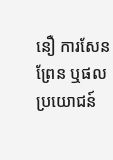នឿ ការសែនព្រែន ឬផលប្រយោជន៍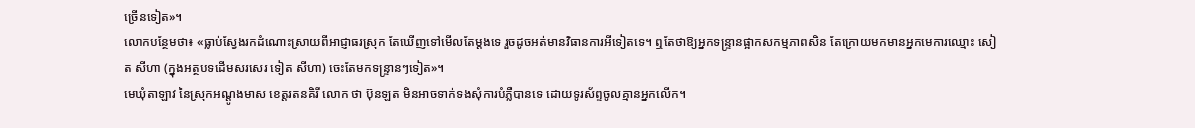ច្រើនទៀត»។
លោកបន្ថែមថា៖ «ធ្លាប់ស្វែងរកដំណោះស្រាយពីអាជ្ញាធរស្រុក តែឃើញទៅមើលតែម្ដងទេ រួចដូចអត់មានវិធានការអីទៀតទេ។ ឮតែថាឱ្យអ្នកទន្ទ្រានផ្អាកសកម្មភាពសិន តែក្រោយមកមានអ្នកមេការឈ្មោះ សៀត សីហា (ក្នុងអត្ថបទដើមសរសេរ ទៀត សីហា) ចេះតែមកទន្ទ្រានៗទៀត»។
មេឃុំតាឡាវ នៃស្រុកអណ្តូងមាស ខេត្តរតនគិរី លោក ថា ប៊ុនឡត មិនអាចទាក់ទងសុំការបំភ្លឺបានទេ ដោយទូរស័ព្ទចូលគ្មានអ្នកលើក។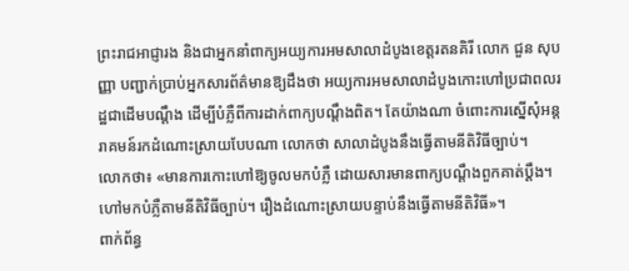ព្រះរាជអាជ្ញារង និងជាអ្នកនាំពាក្យអយ្យការអមសាលាដំបូងខេត្តរតនគិរី លោក ជួន សុបញ្ញា បញ្ជាក់ប្រាប់អ្នកសារព័ត៌មានឱ្យដឹងថា អយ្យការអមសាលាដំបូងកោះហៅប្រជាពលរដ្ឋជាដើមបណ្ដឹង ដើម្បីបំភ្លឺពីការដាក់ពាក្យបណ្ដឹងពិត។ តែយ៉ាងណា ចំពោះការស្នើសុំអន្តរាគមន៍រកដំណោះស្រាយបែបណា លោកថា សាលាដំបូងនឹងធ្វើតាមនីតិវិធីច្បាប់។
លោកថា៖ «មានការកោះហៅឱ្យចូលមកបំភ្លឺ ដោយសារមានពាក្យបណ្ដឹងពួកគាត់ប្ដឹង។ ហៅមកបំភ្លឺតាមនីតិវិធីច្បាប់។ រឿងដំណោះស្រាយបន្ទាប់នឹងធ្វើតាមនីតិវិធី»។
ពាក់ព័ន្ធ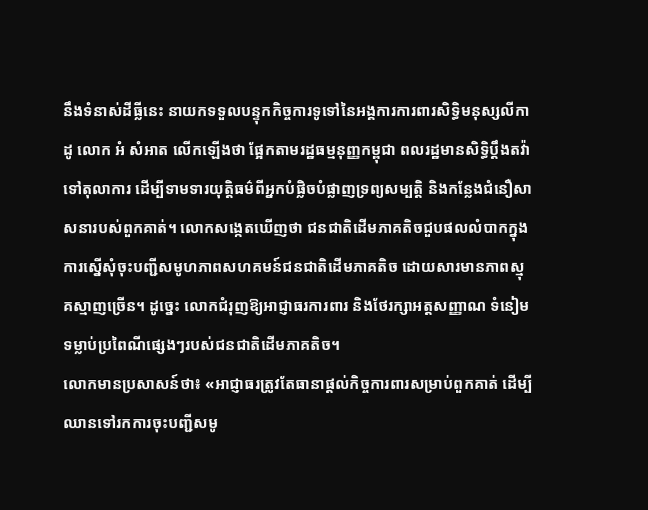នឹងទំនាស់ដីធ្លីនេះ នាយកទទួលបន្ទុកកិច្ចការទូទៅនៃអង្គការការពារសិទ្ធិមនុស្សលីកាដូ លោក អំ សំអាត លើកឡើងថា ផ្អែកតាមរដ្ឋធម្មនុញ្ញកម្ពុជា ពលរដ្ឋមានសិទ្ធិប្ដឹងតវ៉ាទៅតុលាការ ដើម្បីទាមទារយុត្តិធម៌ពីអ្នកបំផ្លិចបំផ្លាញទ្រព្យសម្បត្តិ និងកន្លែងជំនឿសាសនារបស់ពួកគាត់។ លោកសង្កេតឃើញថា ជនជាតិដើមភាគតិចជួបផលលំបាកក្នុងការស្នើសុំចុះបញ្ជីសមូហភាពសហគមន៍ជនជាតិដើមភាគតិច ដោយសារមានភាពស្មុគស្មាញច្រើន។ ដូច្នេះ លោកជំរុញឱ្យអាជ្ញាធរការពារ និងថែរក្សាអត្តសញ្ញាណ ទំនៀមទម្លាប់ប្រពៃណីផ្សេងៗរបស់ជនជាតិដើមភាគតិច។
លោកមានប្រសាសន៍ថា៖ «អាជ្ញាធរត្រូវតែធានាផ្ដល់កិច្ចការពារសម្រាប់ពួកគាត់ ដើម្បីឈានទៅរកការចុះបញ្ជីសមូ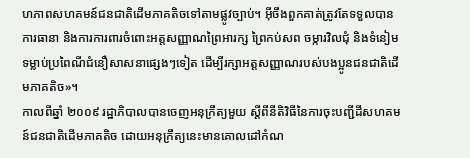ហភាពសហគមន៍ជនជាតិដើមភាគតិចទៅតាមផ្លូវច្បាប់។ អ៊ីចឹងពួកគាត់ត្រូវតែទទួលបានការធានា និងការការពារចំពោះអត្តសញ្ញាណព្រៃអារក្ស ព្រៃកប់សព ចម្ការវិលជុំ និងទំនៀមទម្លាប់ប្រពៃណីជំនឿសាសនាផ្សេងៗទៀត ដើម្បីរក្សាអត្តសញ្ញាណរបស់បងប្អូនជនជាតិដើមភាគតិច»។
កាលពីឆ្នាំ ២០០៩ រដ្ឋាភិបាលបានចេញអនុក្រឹត្យមួយ ស្តីពីនីតិវិធីនៃការចុះបញ្ជីដីសហគមន៍ជនជាតិដើមភាគតិច ដោយអនុក្រឹត្យនេះមានគោលដៅកំណ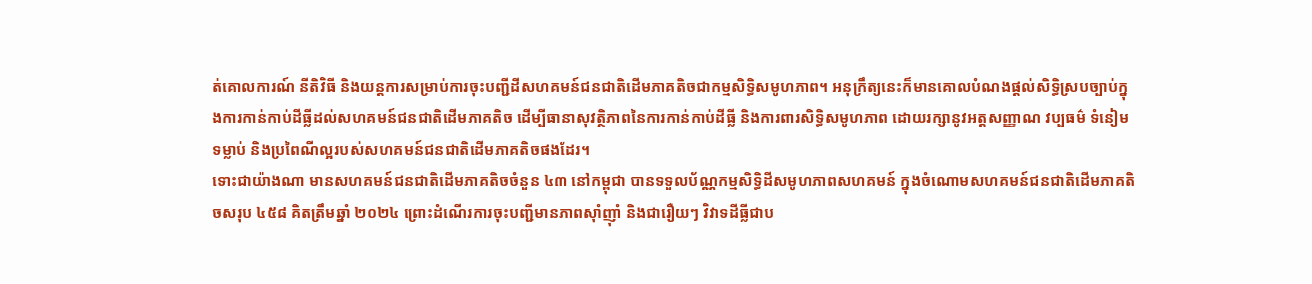ត់គោលការណ៍ នីតិវិធី និងយន្តការសម្រាប់ការចុះបញ្ជីដីសហគមន៍ជនជាតិដើមភាគតិចជាកម្មសិទ្ធិសមូហភាព។ អនុក្រឹត្យនេះក៏មានគោលបំណងផ្ដល់សិទ្ធិស្របច្បាប់ក្នុងការកាន់កាប់ដីធ្លីដល់សហគមន៍ជនជាតិដើមភាគតិច ដើម្បីធានាសុវត្ថិភាពនៃការកាន់កាប់ដីធ្លី និងការពារសិទ្ធិសមូហភាព ដោយរក្សានូវអត្តសញ្ញាណ វប្បធម៌ ទំនៀមទម្លាប់ និងប្រពៃណីល្អរបស់សហគមន៍ជនជាតិដើមភាគតិចផងដែរ។
ទោះជាយ៉ាងណា មានសហគមន៍ជនជាតិដើមភាគតិចចំនួន ៤៣ នៅកម្ពុជា បានទទួលប័ណ្ណកម្មសិទ្ធិដីសមូហភាពសហគមន៍ ក្នុងចំណោមសហគមន៍ជនជាតិដើមភាគតិចសរុប ៤៥៨ គិតត្រឹមឆ្នាំ ២០២៤ ព្រោះដំណើរការចុះបញ្ជីមានភាពស៊ាំញ៉ាំ និងជារឿយៗ វិវាទដីធ្លីជាប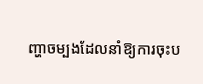ញ្ហាចម្បងដែលនាំឱ្យការចុះប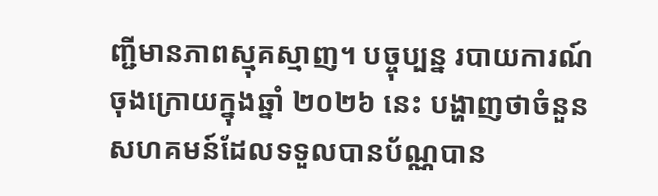ញ្ជីមានភាពស្មុគស្មាញ។ បច្ចុប្បន្ន របាយការណ៍ចុងក្រោយក្នុងឆ្នាំ ២០២៦ នេះ បង្ហាញថាចំនួនសហគមន៍ដែលទទួលបានប័ណ្ណបាន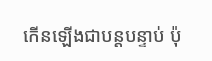កើនឡើងជាបន្តបន្ទាប់ ប៉ុ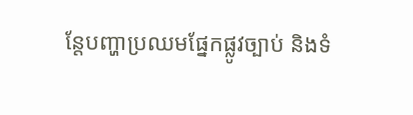ន្តែបញ្ហាប្រឈមផ្នែកផ្លូវច្បាប់ និងទំ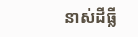នាស់ដីធ្លី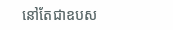នៅតែជាឧបស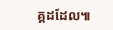គ្គដដែល៕